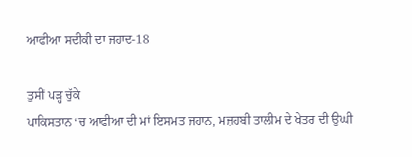ਆਫੀਆ ਸਦੀਕੀ ਦਾ ਜਹਾਦ-18

ਤੁਸੀਂ ਪੜ੍ਹ ਚੁੱਕੇ
ਪਾਕਿਸਤਾਨ ‘ਚ ਆਫੀਆ ਦੀ ਮਾਂ ਇਸਮਤ ਜਹਾਨ, ਮਜ਼ਹਬੀ ਤਾਲੀਮ ਦੇ ਖੇਤਰ ਦੀ ਉਘੀ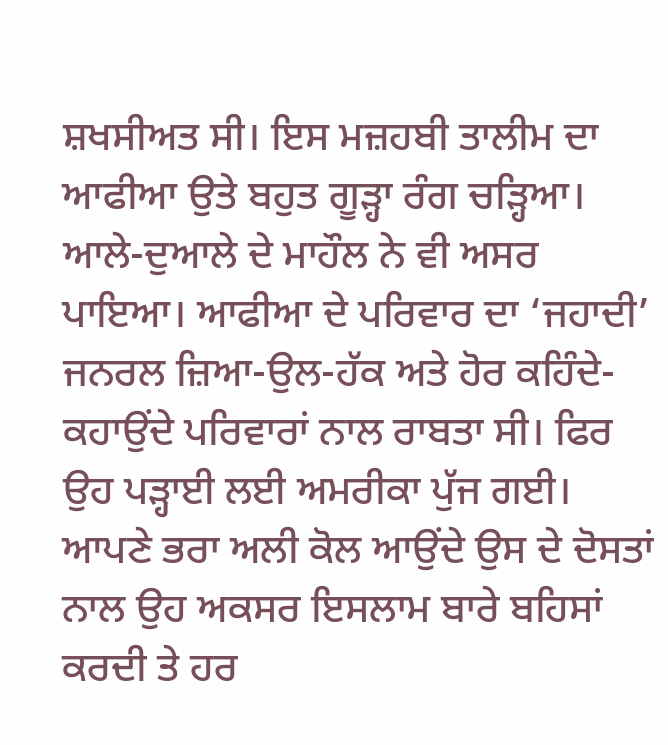ਸ਼ਖਸੀਅਤ ਸੀ। ਇਸ ਮਜ਼ਹਬੀ ਤਾਲੀਮ ਦਾ ਆਫੀਆ ਉਤੇ ਬਹੁਤ ਗੂੜ੍ਹਾ ਰੰਗ ਚੜ੍ਹਿਆ। ਆਲੇ-ਦੁਆਲੇ ਦੇ ਮਾਹੌਲ ਨੇ ਵੀ ਅਸਰ ਪਾਇਆ। ਆਫੀਆ ਦੇ ਪਰਿਵਾਰ ਦਾ ‘ਜਹਾਦੀ’ ਜਨਰਲ ਜ਼ਿਆ-ਉਲ-ਹੱਕ ਅਤੇ ਹੋਰ ਕਹਿੰਦੇ-ਕਹਾਉਂਦੇ ਪਰਿਵਾਰਾਂ ਨਾਲ ਰਾਬਤਾ ਸੀ। ਫਿਰ ਉਹ ਪੜ੍ਹਾਈ ਲਈ ਅਮਰੀਕਾ ਪੁੱਜ ਗਈ। ਆਪਣੇ ਭਰਾ ਅਲੀ ਕੋਲ ਆਉਂਦੇ ਉਸ ਦੇ ਦੋਸਤਾਂ ਨਾਲ ਉਹ ਅਕਸਰ ਇਸਲਾਮ ਬਾਰੇ ਬਹਿਸਾਂ ਕਰਦੀ ਤੇ ਹਰ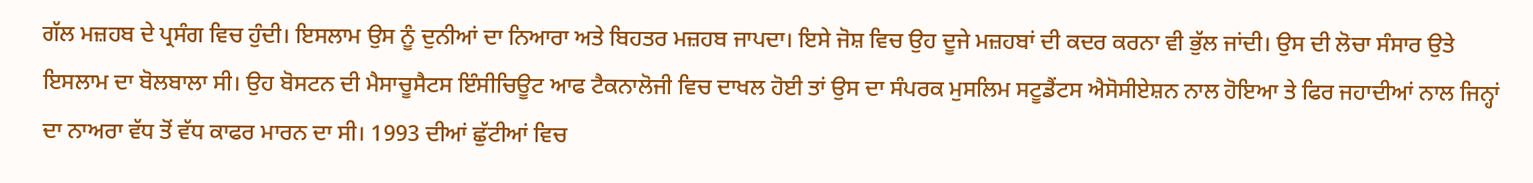ਗੱਲ ਮਜ਼ਹਬ ਦੇ ਪ੍ਰਸੰਗ ਵਿਚ ਹੁੰਦੀ। ਇਸਲਾਮ ਉਸ ਨੂੰ ਦੁਨੀਆਂ ਦਾ ਨਿਆਰਾ ਅਤੇ ਬਿਹਤਰ ਮਜ਼ਹਬ ਜਾਪਦਾ। ਇਸੇ ਜੋਸ਼ ਵਿਚ ਉਹ ਦੂਜੇ ਮਜ਼ਹਬਾਂ ਦੀ ਕਦਰ ਕਰਨਾ ਵੀ ਭੁੱਲ ਜਾਂਦੀ। ਉਸ ਦੀ ਲੋਚਾ ਸੰਸਾਰ ਉਤੇ ਇਸਲਾਮ ਦਾ ਬੋਲਬਾਲਾ ਸੀ। ਉਹ ਬੋਸਟਨ ਦੀ ਮੈਸਾਚੂਸੈਟਸ ਇੰਸੀਚਿਊਟ ਆਫ ਟੈਕਨਾਲੋਜੀ ਵਿਚ ਦਾਖਲ ਹੋਈ ਤਾਂ ਉਸ ਦਾ ਸੰਪਰਕ ਮੁਸਲਿਮ ਸਟੂਡੈਂਟਸ ਐਸੋਸੀਏਸ਼ਨ ਨਾਲ ਹੋਇਆ ਤੇ ਫਿਰ ਜਹਾਦੀਆਂ ਨਾਲ ਜਿਨ੍ਹਾਂ ਦਾ ਨਾਅਰਾ ਵੱਧ ਤੋਂ ਵੱਧ ਕਾਫਰ ਮਾਰਨ ਦਾ ਸੀ। 1993 ਦੀਆਂ ਛੁੱਟੀਆਂ ਵਿਚ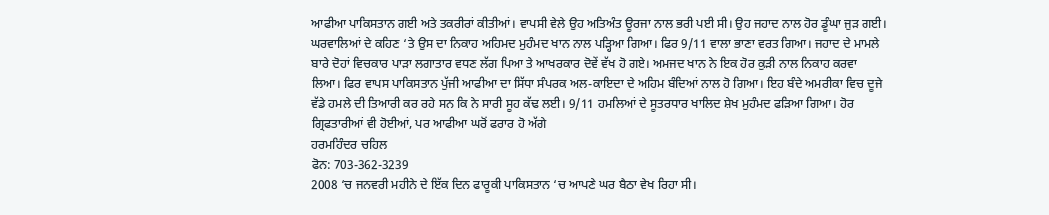ਆਫੀਆ ਪਾਕਿਸਤਾਨ ਗਈ ਅਤੇ ਤਕਰੀਰਾਂ ਕੀਤੀਆਂ। ਵਾਪਸੀ ਵੇਲੇ ਉਹ ਅਤਿਅੰਤ ਊਰਜਾ ਨਾਲ ਭਰੀ ਪਈ ਸੀ। ਉਹ ਜਹਾਦ ਨਾਲ ਹੋਰ ਡੂੰਘਾ ਜੁੜ ਗਈ। ਘਰਵਾਲਿਆਂ ਦੇ ਕਹਿਣ ‘ਤੇ ਉਸ ਦਾ ਨਿਕਾਹ ਅਹਿਮਦ ਮੁਹੰਮਦ ਖਾਨ ਨਾਲ ਪੜ੍ਹਿਆ ਗਿਆ। ਫਿਰ 9/11 ਵਾਲਾ ਭਾਣਾ ਵਰਤ ਗਿਆ। ਜਹਾਦ ਦੇ ਮਾਮਲੇ ਬਾਰੇ ਦੋਹਾਂ ਵਿਚਕਾਰ ਪਾੜਾ ਲਗਾਤਾਰ ਵਧਣ ਲੱਗ ਪਿਆ ਤੇ ਆਖਰਕਾਰ ਦੋਵੇਂ ਵੱਖ ਹੋ ਗਏ। ਅਮਜਦ ਖਾਨ ਨੇ ਇਕ ਹੋਰ ਕੁੜੀ ਨਾਲ ਨਿਕਾਹ ਕਰਵਾ ਲਿਆ। ਫਿਰ ਵਾਪਸ ਪਾਕਿਸਤਾਨ ਪੁੱਜੀ ਆਫੀਆ ਦਾ ਸਿੱਧਾ ਸੰਪਰਕ ਅਲ-ਕਾਇਦਾ ਦੇ ਅਹਿਮ ਬੰਦਿਆਂ ਨਾਲ ਹੋ ਗਿਆ। ਇਹ ਬੰਦੇ ਅਮਰੀਕਾ ਵਿਚ ਦੂਜੇ ਵੱਡੇ ਹਮਲੇ ਦੀ ਤਿਆਰੀ ਕਰ ਰਹੇ ਸਨ ਕਿ ਨੇ ਸਾਰੀ ਸੂਹ ਕੱਢ ਲਈ। 9/11 ਹਮਲਿਆਂ ਦੇ ਸੂਤਰਧਾਰ ਖਾਲਿਦ ਸ਼ੇਖ ਮੁਹੰਮਦ ਫੜਿਆ ਗਿਆ। ਹੋਰ ਗ੍ਰਿਫਤਾਰੀਆਂ ਵੀ ਹੋਈਆਂ, ਪਰ ਆਫੀਆ ਘਰੋਂ ਫਰਾਰ ਹੋ ਅੱਗੇ
ਹਰਮਹਿੰਦਰ ਚਹਿਲ
ਫੋਨ: 703-362-3239
2008 ‘ਚ ਜਨਵਰੀ ਮਹੀਨੇ ਦੇ ਇੱਕ ਦਿਨ ਫਾਰੂਕੀ ਪਾਕਿਸਤਾਨ ‘ਚ ਆਪਣੇ ਘਰ ਬੈਠਾ ਵੇਖ ਰਿਹਾ ਸੀ।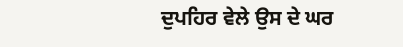ਦੁਪਹਿਰ ਵੇਲੇ ਉਸ ਦੇ ਘਰ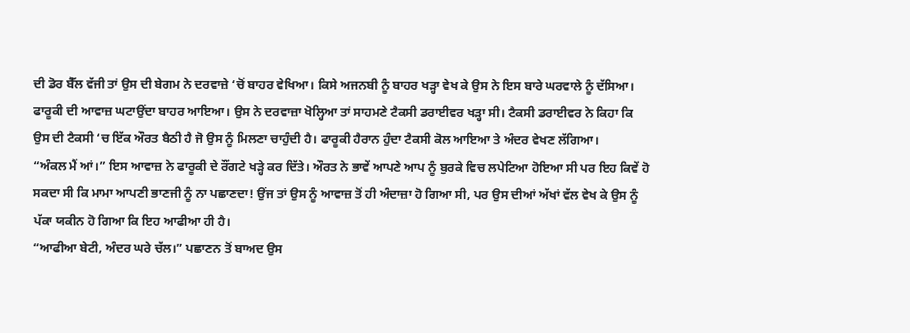ਦੀ ਡੋਰ ਬੈੱਲ ਵੱਜੀ ਤਾਂ ਉਸ ਦੀ ਬੇਗਮ ਨੇ ਦਰਵਾਜ਼ੇ ‘ਚੋਂ ਬਾਹਰ ਵੇਖਿਆ। ਕਿਸੇ ਅਜਨਬੀ ਨੂੰ ਬਾਹਰ ਖੜ੍ਹਾ ਵੇਖ ਕੇ ਉਸ ਨੇ ਇਸ ਬਾਰੇ ਘਰਵਾਲੇ ਨੂੰ ਦੱਸਿਆ। ਫਾਰੂਕੀ ਦੀ ਆਵਾਜ਼ ਘਟਾਉਂਦਾ ਬਾਹਰ ਆਇਆ। ਉਸ ਨੇ ਦਰਵਾਜ਼ਾ ਖੋਲ੍ਹਿਆ ਤਾਂ ਸਾਹਮਣੇ ਟੈਕਸੀ ਡਰਾਈਵਰ ਖੜ੍ਹਾ ਸੀ। ਟੈਕਸੀ ਡਰਾਈਵਰ ਨੇ ਕਿਹਾ ਕਿ ਉਸ ਦੀ ਟੈਕਸੀ ‘ਚ ਇੱਕ ਔਰਤ ਬੈਠੀ ਹੈ ਜੋ ਉਸ ਨੂੰ ਮਿਲਣਾ ਚਾਹੁੰਦੀ ਹੈ। ਫਾਰੂਕੀ ਹੈਰਾਨ ਹੁੰਦਾ ਟੈਕਸੀ ਕੋਲ ਆਇਆ ਤੇ ਅੰਦਰ ਵੇਖਣ ਲੱਗਿਆ।
“ਅੰਕਲ ਮੈਂ ਆਂ।” ਇਸ ਆਵਾਜ਼ ਨੇ ਫਾਰੂਕੀ ਦੇ ਰੌਂਗਟੇ ਖੜ੍ਹੇ ਕਰ ਦਿੱਤੇ। ਔਰਤ ਨੇ ਭਾਵੇਂ ਆਪਣੇ ਆਪ ਨੂੰ ਬੁਰਕੇ ਵਿਚ ਲਪੇਟਿਆ ਹੋਇਆ ਸੀ ਪਰ ਇਹ ਕਿਵੇਂ ਹੋ ਸਕਦਾ ਸੀ ਕਿ ਮਾਮਾ ਆਪਣੀ ਭਾਣਜੀ ਨੂੰ ਨਾ ਪਛਾਣਦਾ! ਉਂਜ ਤਾਂ ਉਸ ਨੂੰ ਆਵਾਜ਼ ਤੋਂ ਹੀ ਅੰਦਾਜ਼ਾ ਹੋ ਗਿਆ ਸੀ, ਪਰ ਉਸ ਦੀਆਂ ਅੱਖਾਂ ਵੱਲ ਵੇਖ ਕੇ ਉਸ ਨੂੰ ਪੱਕਾ ਯਕੀਨ ਹੋ ਗਿਆ ਕਿ ਇਹ ਆਫੀਆ ਹੀ ਹੈ।
“ਆਫੀਆ ਬੇਟੀ, ਅੰਦਰ ਘਰੇ ਚੱਲ।” ਪਛਾਣਨ ਤੋਂ ਬਾਅਦ ਉਸ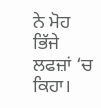ਨੇ ਮੋਹ ਭਿੱਜੇ ਲਫਜ਼ਾਂ ‘ਚ ਕਿਹਾ।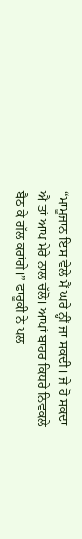“ਮਾਮੂਜਾਨ ਇਸ ਵੇਲੇ ਮੈਂ ਘਰੇ ਨ੍ਹੀਂ ਜਾ ਸਕਦੀ। ਜੇ ਹੋ ਸਕਦਾ ਐ ਤਾਂ ਆਪ ਮੇਰੇ ਨਾਲ ਚੱਲੋ। ਆਪਾਂ ਬਾਹਰ ਕਿਧਰੇ ਨਿਵਕਲੇ ਬੈਠ ਕੇ ਗੱਲ ਕਰਾਂਗੇ।” ਫਾਰੂਕੀ ਨੇ ਪਲ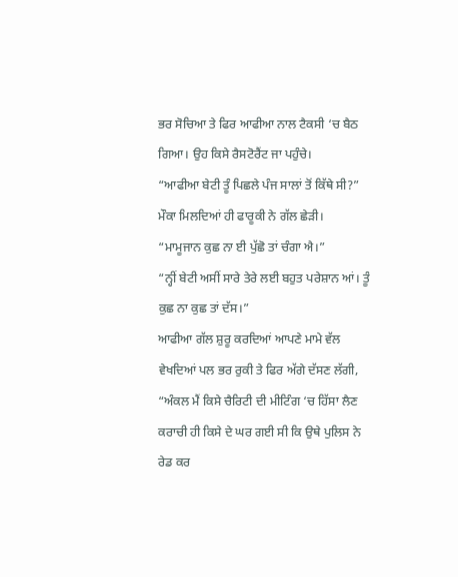ਭਰ ਸੋਚਿਆ ਤੇ ਫਿਰ ਆਫੀਆ ਨਾਲ ਟੈਕਸੀ ‘ਚ ਬੈਠ ਗਿਆ। ਉਹ ਕਿਸੇ ਰੈਸਟੋਰੈਂਟ ਜਾ ਪਹੁੰਚੇ।
“ਆਫੀਆ ਬੇਟੀ ਤੂੰ ਪਿਛਲੇ ਪੰਜ ਸਾਲਾਂ ਤੋਂ ਕਿੱਥੇ ਸੀ?” ਮੌਕਾ ਮਿਲਦਿਆਂ ਹੀ ਫਾਰੂਕੀ ਨੇ ਗੱਲ ਛੇੜੀ।
“ਮਾਮੂਜਾਨ ਕੁਛ ਨਾ ਈ ਪੁੱਛੋ ਤਾਂ ਚੰਗਾ ਐ।”
“ਨ੍ਹੀਂ ਬੇਟੀ ਅਸੀਂ ਸਾਰੇ ਤੇਰੇ ਲਈ ਬਹੁਤ ਪਰੇਸ਼ਾਨ ਆਂ। ਤੂੰ ਕੁਛ ਨਾ ਕੁਛ ਤਾਂ ਦੱਸ।”
ਆਫੀਆ ਗੱਲ ਸ਼ੁਰੂ ਕਰਦਿਆਂ ਆਪਣੇ ਮਾਮੇ ਵੱਲ ਵੇਖਦਿਆਂ ਪਲ ਭਰ ਰੁਕੀ ਤੇ ਫਿਰ ਅੱਗੇ ਦੱਸਣ ਲੱਗੀ, “ਅੰਕਲ ਮੈਂ ਕਿਸੇ ਚੈਰਿਟੀ ਦੀ ਮੀਟਿੰਗ ‘ਚ ਹਿੱਸਾ ਲੈਣ ਕਰਾਚੀ ਹੀ ਕਿਸੇ ਦੇ ਘਰ ਗਈ ਸੀ ਕਿ ਉਥੇ ਪੁਲਿਸ ਨੇ ਰੇਡ ਕਰ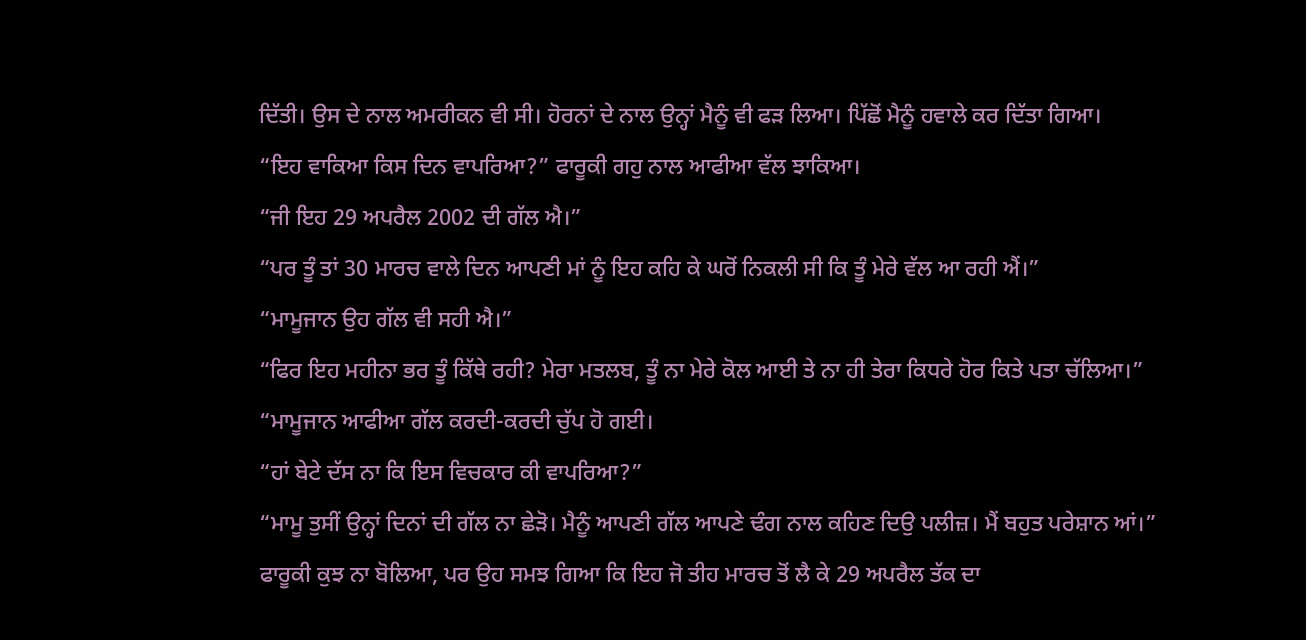ਦਿੱਤੀ। ਉਸ ਦੇ ਨਾਲ ਅਮਰੀਕਨ ਵੀ ਸੀ। ਹੋਰਨਾਂ ਦੇ ਨਾਲ ਉਨ੍ਹਾਂ ਮੈਨੂੰ ਵੀ ਫੜ ਲਿਆ। ਪਿੱਛੋਂ ਮੈਨੂੰ ਹਵਾਲੇ ਕਰ ਦਿੱਤਾ ਗਿਆ।
“ਇਹ ਵਾਕਿਆ ਕਿਸ ਦਿਨ ਵਾਪਰਿਆ?” ਫਾਰੂਕੀ ਗਹੁ ਨਾਲ ਆਫੀਆ ਵੱਲ ਝਾਕਿਆ।
“ਜੀ ਇਹ 29 ਅਪਰੈਲ 2002 ਦੀ ਗੱਲ ਐ।”
“ਪਰ ਤੂੰ ਤਾਂ 30 ਮਾਰਚ ਵਾਲੇ ਦਿਨ ਆਪਣੀ ਮਾਂ ਨੂੰ ਇਹ ਕਹਿ ਕੇ ਘਰੋਂ ਨਿਕਲੀ ਸੀ ਕਿ ਤੂੰ ਮੇਰੇ ਵੱਲ ਆ ਰਹੀ ਐਂ।”
“ਮਾਮੂਜਾਨ ਉਹ ਗੱਲ ਵੀ ਸਹੀ ਐ।”
“ਫਿਰ ਇਹ ਮਹੀਨਾ ਭਰ ਤੂੰ ਕਿੱਥੇ ਰਹੀ? ਮੇਰਾ ਮਤਲਬ, ਤੂੰ ਨਾ ਮੇਰੇ ਕੋਲ ਆਈ ਤੇ ਨਾ ਹੀ ਤੇਰਾ ਕਿਧਰੇ ਹੋਰ ਕਿਤੇ ਪਤਾ ਚੱਲਿਆ।”
“ਮਾਮੂਜਾਨ ਆਫੀਆ ਗੱਲ ਕਰਦੀ-ਕਰਦੀ ਚੁੱਪ ਹੋ ਗਈ।
“ਹਾਂ ਬੇਟੇ ਦੱਸ ਨਾ ਕਿ ਇਸ ਵਿਚਕਾਰ ਕੀ ਵਾਪਰਿਆ?”
“ਮਾਮੂ ਤੁਸੀਂ ਉਨ੍ਹਾਂ ਦਿਨਾਂ ਦੀ ਗੱਲ ਨਾ ਛੇੜੋ। ਮੈਨੂੰ ਆਪਣੀ ਗੱਲ ਆਪਣੇ ਢੰਗ ਨਾਲ ਕਹਿਣ ਦਿਉ ਪਲੀਜ਼। ਮੈਂ ਬਹੁਤ ਪਰੇਸ਼ਾਨ ਆਂ।”
ਫਾਰੂਕੀ ਕੁਝ ਨਾ ਬੋਲਿਆ, ਪਰ ਉਹ ਸਮਝ ਗਿਆ ਕਿ ਇਹ ਜੋ ਤੀਹ ਮਾਰਚ ਤੋਂ ਲੈ ਕੇ 29 ਅਪਰੈਲ ਤੱਕ ਦਾ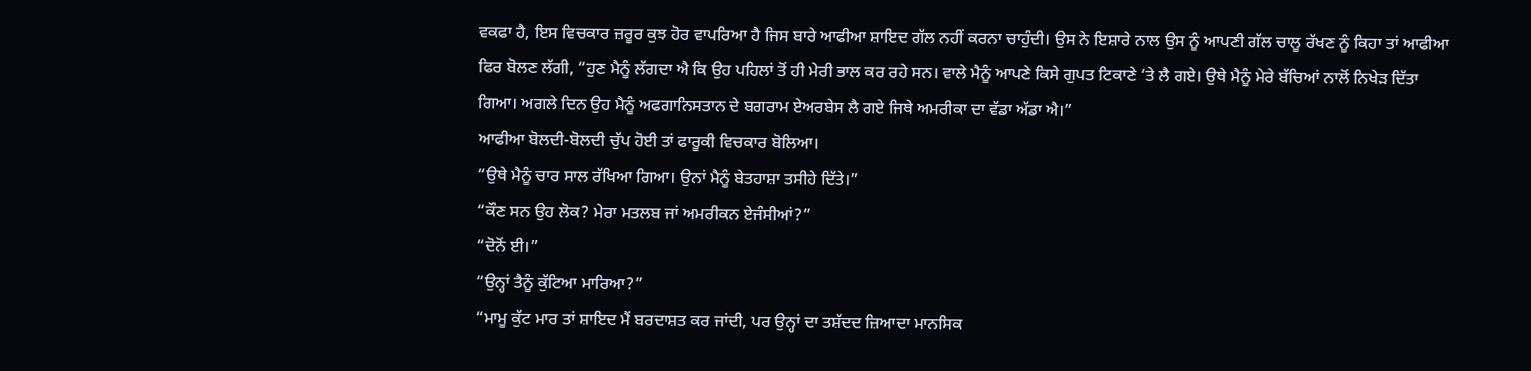ਵਕਫਾ ਹੈ, ਇਸ ਵਿਚਕਾਰ ਜ਼ਰੂਰ ਕੁਝ ਹੋਰ ਵਾਪਰਿਆ ਹੈ ਜਿਸ ਬਾਰੇ ਆਫੀਆ ਸ਼ਾਇਦ ਗੱਲ ਨਹੀਂ ਕਰਨਾ ਚਾਹੁੰਦੀ। ਉਸ ਨੇ ਇਸ਼ਾਰੇ ਨਾਲ ਉਸ ਨੂੰ ਆਪਣੀ ਗੱਲ ਚਾਲੂ ਰੱਖਣ ਨੂੰ ਕਿਹਾ ਤਾਂ ਆਫੀਆ ਫਿਰ ਬੋਲਣ ਲੱਗੀ, “ਹੁਣ ਮੈਨੂੰ ਲੱਗਦਾ ਐ ਕਿ ਉਹ ਪਹਿਲਾਂ ਤੋਂ ਹੀ ਮੇਰੀ ਭਾਲ ਕਰ ਰਹੇ ਸਨ। ਵਾਲੇ ਮੈਨੂੰ ਆਪਣੇ ਕਿਸੇ ਗੁਪਤ ਟਿਕਾਣੇ ‘ਤੇ ਲੈ ਗਏ। ਉਥੇ ਮੈਨੂੰ ਮੇਰੇ ਬੱਚਿਆਂ ਨਾਲੋਂ ਨਿਖੇੜ ਦਿੱਤਾ ਗਿਆ। ਅਗਲੇ ਦਿਨ ਉਹ ਮੈਨੂੰ ਅਫਗਾਨਿਸਤਾਨ ਦੇ ਬਗਰਾਮ ਏਅਰਬੇਸ ਲੈ ਗਏ ਜਿਥੇ ਅਮਰੀਕਾ ਦਾ ਵੱਡਾ ਅੱਡਾ ਐ।”
ਆਫੀਆ ਬੋਲਦੀ-ਬੋਲਦੀ ਚੁੱਪ ਹੋਈ ਤਾਂ ਫਾਰੂਕੀ ਵਿਚਕਾਰ ਬੋਲਿਆ।
“ਉਥੇ ਮੈਨੂੰ ਚਾਰ ਸਾਲ ਰੱਖਿਆ ਗਿਆ। ਉਨਾਂ ਮੈਨੂੰ ਬੇਤਹਾਸ਼ਾ ਤਸੀਹੇ ਦਿੱਤੇ।”
“ਕੌਣ ਸਨ ਉਹ ਲੋਕ? ਮੇਰਾ ਮਤਲਬ ਜਾਂ ਅਮਰੀਕਨ ਏਜੰਸੀਆਂ?”
“ਦੋਨੋਂ ਈ।”
“ਉਨ੍ਹਾਂ ਤੈਨੂੰ ਕੁੱਟਿਆ ਮਾਰਿਆ?”
“ਮਾਮੂ ਕੁੱਟ ਮਾਰ ਤਾਂ ਸ਼ਾਇਦ ਮੈਂ ਬਰਦਾਸ਼ਤ ਕਰ ਜਾਂਦੀ, ਪਰ ਉਨ੍ਹਾਂ ਦਾ ਤਸ਼ੱਦਦ ਜ਼ਿਆਦਾ ਮਾਨਸਿਕ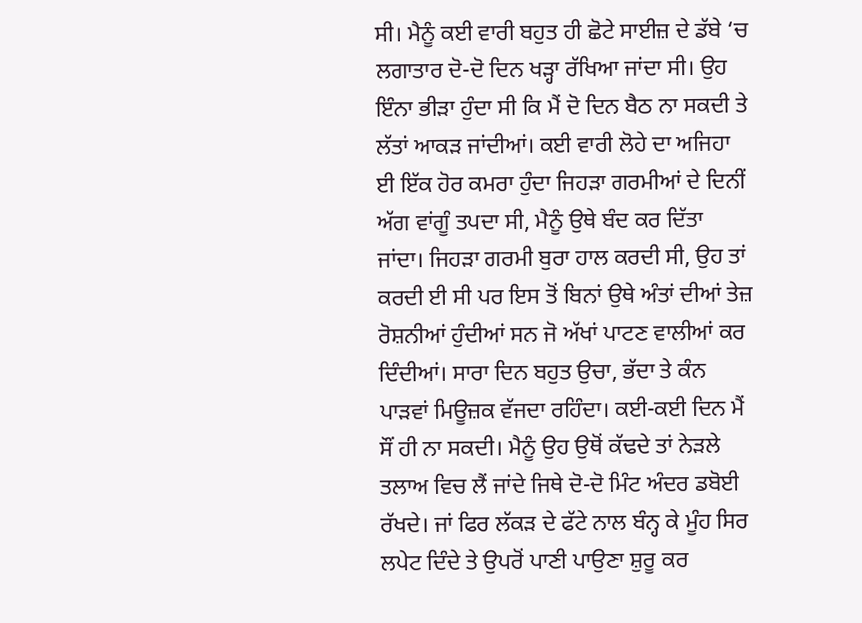ਸੀ। ਮੈਨੂੰ ਕਈ ਵਾਰੀ ਬਹੁਤ ਹੀ ਛੋਟੇ ਸਾਈਜ਼ ਦੇ ਡੱਬੇ ‘ਚ ਲਗਾਤਾਰ ਦੋ-ਦੋ ਦਿਨ ਖੜ੍ਹਾ ਰੱਖਿਆ ਜਾਂਦਾ ਸੀ। ਉਹ ਇੰਨਾ ਭੀੜਾ ਹੁੰਦਾ ਸੀ ਕਿ ਮੈਂ ਦੋ ਦਿਨ ਬੈਠ ਨਾ ਸਕਦੀ ਤੇ ਲੱਤਾਂ ਆਕੜ ਜਾਂਦੀਆਂ। ਕਈ ਵਾਰੀ ਲੋਹੇ ਦਾ ਅਜਿਹਾ ਈ ਇੱਕ ਹੋਰ ਕਮਰਾ ਹੁੰਦਾ ਜਿਹੜਾ ਗਰਮੀਆਂ ਦੇ ਦਿਨੀਂ ਅੱਗ ਵਾਂਗੂੰ ਤਪਦਾ ਸੀ, ਮੈਨੂੰ ਉਥੇ ਬੰਦ ਕਰ ਦਿੱਤਾ ਜਾਂਦਾ। ਜਿਹੜਾ ਗਰਮੀ ਬੁਰਾ ਹਾਲ ਕਰਦੀ ਸੀ, ਉਹ ਤਾਂ ਕਰਦੀ ਈ ਸੀ ਪਰ ਇਸ ਤੋਂ ਬਿਨਾਂ ਉਥੇ ਅੰਤਾਂ ਦੀਆਂ ਤੇਜ਼ ਰੋਸ਼ਨੀਆਂ ਹੁੰਦੀਆਂ ਸਨ ਜੋ ਅੱਖਾਂ ਪਾਟਣ ਵਾਲੀਆਂ ਕਰ ਦਿੰਦੀਆਂ। ਸਾਰਾ ਦਿਨ ਬਹੁਤ ਉਚਾ, ਭੱਦਾ ਤੇ ਕੰਨ ਪਾੜਵਾਂ ਮਿਊਜ਼ਕ ਵੱਜਦਾ ਰਹਿੰਦਾ। ਕਈ-ਕਈ ਦਿਨ ਮੈਂ ਸੌਂ ਹੀ ਨਾ ਸਕਦੀ। ਮੈਨੂੰ ਉਹ ਉਥੋਂ ਕੱਢਦੇ ਤਾਂ ਨੇੜਲੇ ਤਲਾਅ ਵਿਚ ਲੈਂ ਜਾਂਦੇ ਜਿਥੇ ਦੋ-ਦੋ ਮਿੰਟ ਅੰਦਰ ਡਬੋਈ ਰੱਖਦੇ। ਜਾਂ ਫਿਰ ਲੱਕੜ ਦੇ ਫੱਟੇ ਨਾਲ ਬੰਨ੍ਹ ਕੇ ਮੂੰਹ ਸਿਰ ਲਪੇਟ ਦਿੰਦੇ ਤੇ ਉਪਰੋਂ ਪਾਣੀ ਪਾਉਣਾ ਸ਼ੁਰੂ ਕਰ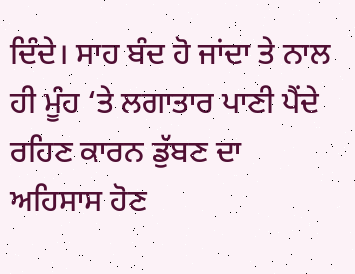ਦਿੰਦੇ। ਸਾਹ ਬੰਦ ਹੋ ਜਾਂਦਾ ਤੇ ਨਾਲ ਹੀ ਮੂੰਹ ‘ਤੇ ਲਗਾਤਾਰ ਪਾਣੀ ਪੈਂਦੇ ਰਹਿਣ ਕਾਰਨ ਡੁੱਬਣ ਦਾ ਅਹਿਸਾਸ ਹੋਣ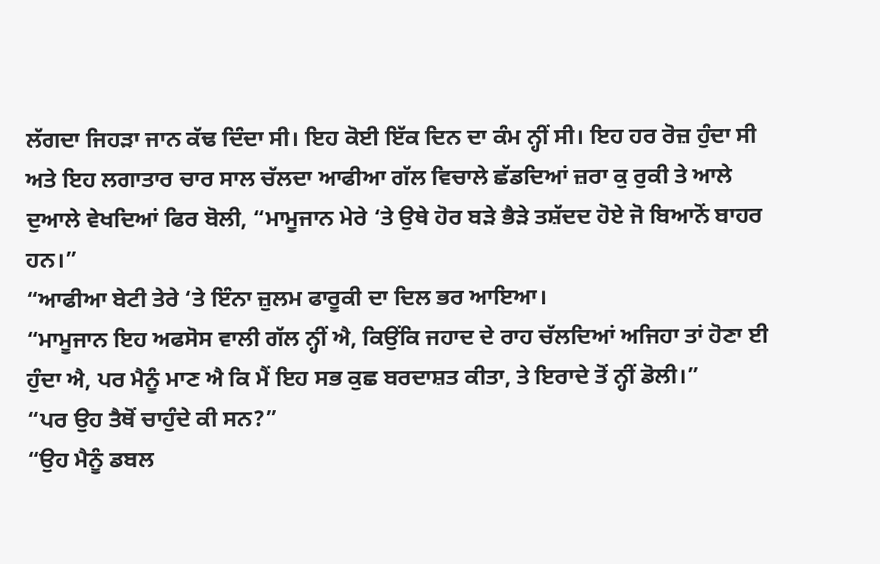ਲੱਗਦਾ ਜਿਹੜਾ ਜਾਨ ਕੱਢ ਦਿੰਦਾ ਸੀ। ਇਹ ਕੋਈ ਇੱਕ ਦਿਨ ਦਾ ਕੰਮ ਨ੍ਹੀਂ ਸੀ। ਇਹ ਹਰ ਰੋਜ਼ ਹੁੰਦਾ ਸੀ ਅਤੇ ਇਹ ਲਗਾਤਾਰ ਚਾਰ ਸਾਲ ਚੱਲਦਾ ਆਫੀਆ ਗੱਲ ਵਿਚਾਲੇ ਛੱਡਦਿਆਂ ਜ਼ਰਾ ਕੁ ਰੁਕੀ ਤੇ ਆਲੇ ਦੁਆਲੇ ਵੇਖਦਿਆਂ ਫਿਰ ਬੋਲੀ, “ਮਾਮੂਜਾਨ ਮੇਰੇ ‘ਤੇ ਉਥੇ ਹੋਰ ਬੜੇ ਭੈੜੇ ਤਸ਼ੱਦਦ ਹੋਏ ਜੋ ਬਿਆਨੋਂ ਬਾਹਰ ਹਨ।”
“ਆਫੀਆ ਬੇਟੀ ਤੇਰੇ ‘ਤੇ ਇੰਨਾ ਜ਼ੁਲਮ ਫਾਰੂਕੀ ਦਾ ਦਿਲ ਭਰ ਆਇਆ।
“ਮਾਮੂਜਾਨ ਇਹ ਅਫਸੋਸ ਵਾਲੀ ਗੱਲ ਨ੍ਹੀਂ ਐ, ਕਿਉਂਕਿ ਜਹਾਦ ਦੇ ਰਾਹ ਚੱਲਦਿਆਂ ਅਜਿਹਾ ਤਾਂ ਹੋਣਾ ਈ ਹੁੰਦਾ ਐ, ਪਰ ਮੈਨੂੰ ਮਾਣ ਐ ਕਿ ਮੈਂ ਇਹ ਸਭ ਕੁਛ ਬਰਦਾਸ਼ਤ ਕੀਤਾ, ਤੇ ਇਰਾਦੇ ਤੋਂ ਨ੍ਹੀਂ ਡੋਲੀ।”
“ਪਰ ਉਹ ਤੈਥੋਂ ਚਾਹੁੰਦੇ ਕੀ ਸਨ?”
“ਉਹ ਮੈਨੂੰ ਡਬਲ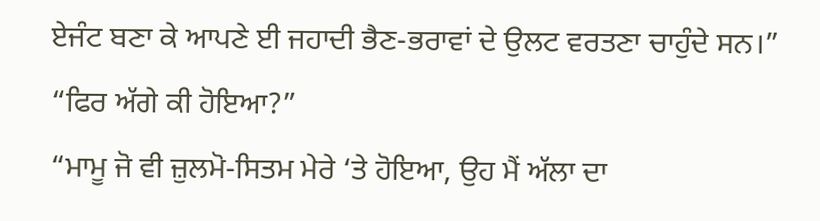ਏਜੰਟ ਬਣਾ ਕੇ ਆਪਣੇ ਈ ਜਹਾਦੀ ਭੈਣ-ਭਰਾਵਾਂ ਦੇ ਉਲਟ ਵਰਤਣਾ ਚਾਹੁੰਦੇ ਸਨ।”
“ਫਿਰ ਅੱਗੇ ਕੀ ਹੋਇਆ?”
“ਮਾਮੂ ਜੋ ਵੀ ਜ਼ੁਲਮੋ-ਸਿਤਮ ਮੇਰੇ ‘ਤੇ ਹੋਇਆ, ਉਹ ਮੈਂ ਅੱਲਾ ਦਾ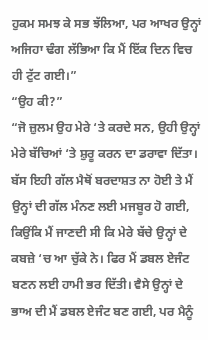ਹੁਕਮ ਸਮਝ ਕੇ ਸਭ ਝੱਲਿਆ, ਪਰ ਆਖਰ ਉਨ੍ਹਾਂ ਅਜਿਹਾ ਢੰਗ ਲੱਭਿਆ ਕਿ ਮੈਂ ਇੱਕ ਦਿਨ ਵਿਚ ਹੀ ਟੁੱਟ ਗਈ।”
“ਉਹ ਕੀ?”
“ਜੋ ਜ਼ੁਲਮ ਉਹ ਮੇਰੇ ‘ਤੇ ਕਰਦੇ ਸਨ, ਉਹੀ ਉਨ੍ਹਾਂ ਮੇਰੇ ਬੱਚਿਆਂ ‘ਤੇ ਸ਼ੁਰੂ ਕਰਨ ਦਾ ਡਰਾਵਾ ਦਿੱਤਾ। ਬੱਸ ਇਹੀ ਗੱਲ ਮੈਥੋਂ ਬਰਦਾਸ਼ਤ ਨਾ ਹੋਈ ਤੇ ਮੈਂ ਉਨ੍ਹਾਂ ਦੀ ਗੱਲ ਮੰਨਣ ਲਈ ਮਜਬੂਰ ਹੋ ਗਈ, ਕਿਉਂਕਿ ਮੈਂ ਜਾਣਦੀ ਸੀ ਕਿ ਮੇਰੇ ਬੱਚੇ ਉਨ੍ਹਾਂ ਦੇ ਕਬਜ਼ੇ ‘ਚ ਆ ਚੁੱਕੇ ਨੇ। ਫਿਰ ਮੈਂ ਡਬਲ ਏਜੰਟ ਬਣਨ ਲਈ ਹਾਮੀ ਭਰ ਦਿੱਤੀ। ਵੈਸੇ ਉਨ੍ਹਾਂ ਦੇ ਭਾਅ ਦੀ ਮੈਂ ਡਬਲ ਏਜੰਟ ਬਣ ਗਈ, ਪਰ ਮੈਨੂੰ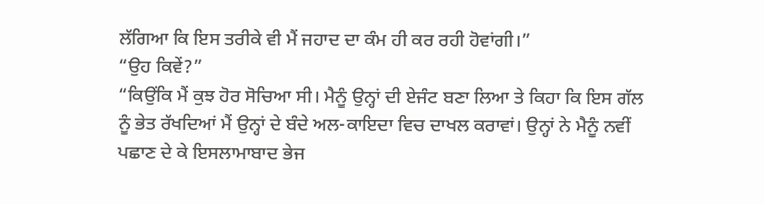ਲੱਗਿਆ ਕਿ ਇਸ ਤਰੀਕੇ ਵੀ ਮੈਂ ਜਹਾਦ ਦਾ ਕੰਮ ਹੀ ਕਰ ਰਹੀ ਹੋਵਾਂਗੀ।”
“ਉਹ ਕਿਵੇਂ?”
“ਕਿਉਂਕਿ ਮੈਂ ਕੁਝ ਹੋਰ ਸੋਚਿਆ ਸੀ। ਮੈਨੂੰ ਉਨ੍ਹਾਂ ਦੀ ਏਜੰਟ ਬਣਾ ਲਿਆ ਤੇ ਕਿਹਾ ਕਿ ਇਸ ਗੱਲ ਨੂੰ ਭੇਤ ਰੱਖਦਿਆਂ ਮੈਂ ਉਨ੍ਹਾਂ ਦੇ ਬੰਦੇ ਅਲ-ਕਾਇਦਾ ਵਿਚ ਦਾਖਲ ਕਰਾਵਾਂ। ਉਨ੍ਹਾਂ ਨੇ ਮੈਨੂੰ ਨਵੀਂ ਪਛਾਣ ਦੇ ਕੇ ਇਸਲਾਮਾਬਾਦ ਭੇਜ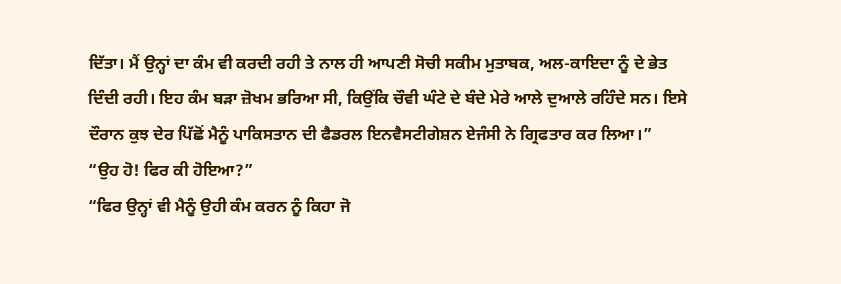ਦਿੱਤਾ। ਮੈਂ ਉਨ੍ਹਾਂ ਦਾ ਕੰਮ ਵੀ ਕਰਦੀ ਰਹੀ ਤੇ ਨਾਲ ਹੀ ਆਪਣੀ ਸੋਚੀ ਸਕੀਮ ਮੁਤਾਬਕ, ਅਲ-ਕਾਇਦਾ ਨੂੰ ਦੇ ਭੇਤ ਦਿੰਦੀ ਰਹੀ। ਇਹ ਕੰਮ ਬੜਾ ਜ਼ੋਖਮ ਭਰਿਆ ਸੀ, ਕਿਉਂਕਿ ਚੌਵੀ ਘੰਟੇ ਦੇ ਬੰਦੇ ਮੇਰੇ ਆਲੇ ਦੁਆਲੇ ਰਹਿੰਦੇ ਸਨ। ਇਸੇ ਦੌਰਾਨ ਕੁਝ ਦੇਰ ਪਿੱਛੋਂ ਮੈਨੂੰ ਪਾਕਿਸਤਾਨ ਦੀ ਫੈਡਰਲ ਇਨਵੈਸਟੀਗੇਸ਼ਨ ਏਜੰਸੀ ਨੇ ਗ੍ਰਿਫਤਾਰ ਕਰ ਲਿਆ।”
“ਉਹ ਹੋ! ਫਿਰ ਕੀ ਹੋਇਆ?”
“ਫਿਰ ਉਨ੍ਹਾਂ ਵੀ ਮੈਨੂੰ ਉਹੀ ਕੰਮ ਕਰਨ ਨੂੰ ਕਿਹਾ ਜੋ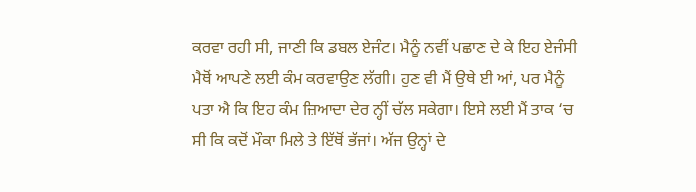ਕਰਵਾ ਰਹੀ ਸੀ, ਜਾਣੀ ਕਿ ਡਬਲ ਏਜੰਟ। ਮੈਨੂੰ ਨਵੀਂ ਪਛਾਣ ਦੇ ਕੇ ਇਹ ਏਜੰਸੀ ਮੈਥੋਂ ਆਪਣੇ ਲਈ ਕੰਮ ਕਰਵਾਉਣ ਲੱਗੀ। ਹੁਣ ਵੀ ਮੈਂ ਉਥੇ ਈ ਆਂ, ਪਰ ਮੈਨੂੰ ਪਤਾ ਐ ਕਿ ਇਹ ਕੰਮ ਜ਼ਿਆਦਾ ਦੇਰ ਨ੍ਹੀਂ ਚੱਲ ਸਕੇਗਾ। ਇਸੇ ਲਈ ਮੈਂ ਤਾਕ ‘ਚ ਸੀ ਕਿ ਕਦੋਂ ਮੌਕਾ ਮਿਲੇ ਤੇ ਇੱਥੋਂ ਭੱਜਾਂ। ਅੱਜ ਉਨ੍ਹਾਂ ਦੇ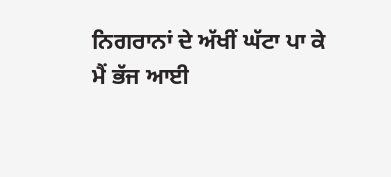ਨਿਗਰਾਨਾਂ ਦੇ ਅੱਖੀਂ ਘੱਟਾ ਪਾ ਕੇ ਮੈਂ ਭੱਜ ਆਈ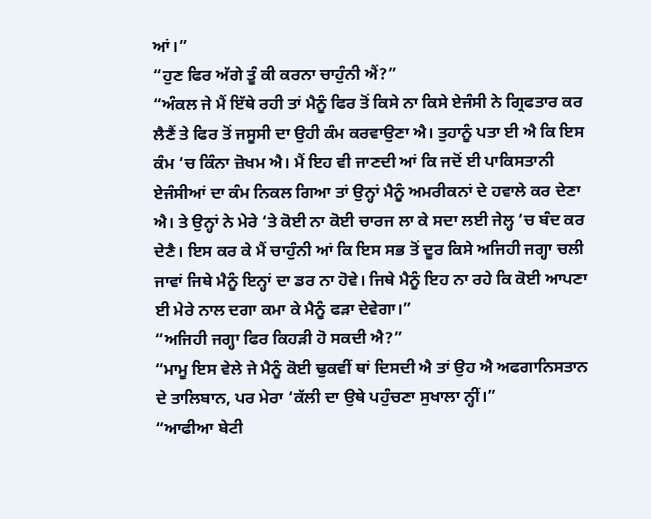ਆਂ।”
“ਹੁਣ ਫਿਰ ਅੱਗੇ ਤੂੰ ਕੀ ਕਰਨਾ ਚਾਹੁੰਨੀ ਐਂ?”
“ਅੰਕਲ ਜੇ ਮੈਂ ਇੱਥੇ ਰਹੀ ਤਾਂ ਮੈਨੂੰ ਫਿਰ ਤੋਂ ਕਿਸੇ ਨਾ ਕਿਸੇ ਏਜੰਸੀ ਨੇ ਗ੍ਰਿਫਤਾਰ ਕਰ ਲੈਣੈਂ ਤੇ ਫਿਰ ਤੋਂ ਜਸੂਸੀ ਦਾ ਉਹੀ ਕੰਮ ਕਰਵਾਉਣਾ ਐ। ਤੁਹਾਨੂੰ ਪਤਾ ਈ ਐ ਕਿ ਇਸ ਕੰਮ ‘ਚ ਕਿੰਨਾ ਜ਼ੋਖਮ ਐ। ਮੈਂ ਇਹ ਵੀ ਜਾਣਦੀ ਆਂ ਕਿ ਜਦੋਂ ਈ ਪਾਕਿਸਤਾਨੀ ਏਜੰਸੀਆਂ ਦਾ ਕੰਮ ਨਿਕਲ ਗਿਆ ਤਾਂ ਉਨ੍ਹਾਂ ਮੈਨੂੰ ਅਮਰੀਕਨਾਂ ਦੇ ਹਵਾਲੇ ਕਰ ਦੇਣਾ ਐ। ਤੇ ਉਨ੍ਹਾਂ ਨੇ ਮੇਰੇ ‘ਤੇ ਕੋਈ ਨਾ ਕੋਈ ਚਾਰਜ ਲਾ ਕੇ ਸਦਾ ਲਈ ਜੇਲ੍ਹ ‘ਚ ਬੰਦ ਕਰ ਦੇਣੈ। ਇਸ ਕਰ ਕੇ ਮੈਂ ਚਾਹੁੰਨੀ ਆਂ ਕਿ ਇਸ ਸਭ ਤੋਂ ਦੂਰ ਕਿਸੇ ਅਜਿਹੀ ਜਗ੍ਹਾ ਚਲੀ ਜਾਵਾਂ ਜਿਥੇ ਮੈਨੂੰ ਇਨ੍ਹਾਂ ਦਾ ਡਰ ਨਾ ਹੋਵੇ। ਜਿਥੇ ਮੈਨੂੰ ਇਹ ਨਾ ਰਹੇ ਕਿ ਕੋਈ ਆਪਣਾ ਈ ਮੇਰੇ ਨਾਲ ਦਗਾ ਕਮਾ ਕੇ ਮੈਨੂੰ ਫੜਾ ਦੇਵੇਗਾ।”
“ਅਜਿਹੀ ਜਗ੍ਹਾ ਫਿਰ ਕਿਹੜੀ ਹੋ ਸਕਦੀ ਐ?”
“ਮਾਮੂ ਇਸ ਵੇਲੇ ਜੇ ਮੈਨੂੰ ਕੋਈ ਢੁਕਵੀਂ ਥਾਂ ਦਿਸਦੀ ਐ ਤਾਂ ਉਹ ਐ ਅਫਗਾਨਿਸਤਾਨ ਦੇ ਤਾਲਿਬਾਨ, ਪਰ ਮੇਰਾ ‘ਕੱਲੀ ਦਾ ਉਥੇ ਪਹੁੰਚਣਾ ਸੁਖਾਲਾ ਨ੍ਹੀਂ।”
“ਆਫੀਆ ਬੇਟੀ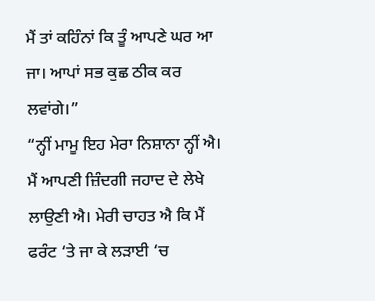ਮੈਂ ਤਾਂ ਕਹਿੰਨਾਂ ਕਿ ਤੂੰ ਆਪਣੇ ਘਰ ਆ ਜਾ। ਆਪਾਂ ਸਭ ਕੁਛ ਠੀਕ ਕਰ ਲਵਾਂਗੇ।”
“ਨ੍ਹੀਂ ਮਾਮੂ ਇਹ ਮੇਰਾ ਨਿਸ਼ਾਨਾ ਨ੍ਹੀਂ ਐ। ਮੈਂ ਆਪਣੀ ਜ਼ਿੰਦਗੀ ਜਹਾਦ ਦੇ ਲੇਖੇ ਲਾਉਣੀ ਐ। ਮੇਰੀ ਚਾਹਤ ਐ ਕਿ ਮੈਂ ਫਰੰਟ ‘ਤੇ ਜਾ ਕੇ ਲੜਾਈ ‘ਚ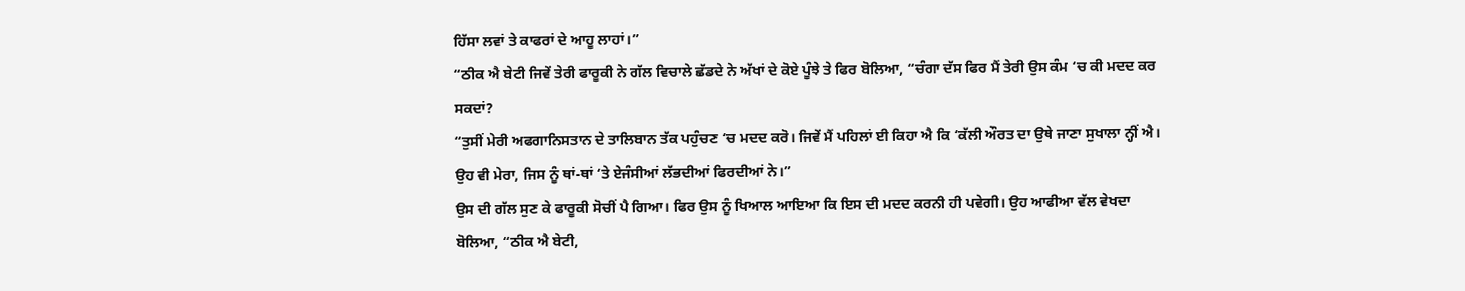ਹਿੱਸਾ ਲਵਾਂ ਤੇ ਕਾਫਰਾਂ ਦੇ ਆਹੂ ਲਾਹਾਂ।”
“ਠੀਕ ਐ ਬੇਟੀ ਜਿਵੇਂ ਤੇਰੀ ਫਾਰੂਕੀ ਨੇ ਗੱਲ ਵਿਚਾਲੇ ਛੱਡਦੇ ਨੇ ਅੱਖਾਂ ਦੇ ਕੋਏ ਪੂੰਝੇ ਤੇ ਫਿਰ ਬੋਲਿਆ, “ਚੰਗਾ ਦੱਸ ਫਿਰ ਮੈਂ ਤੇਰੀ ਉਸ ਕੰਮ ‘ਚ ਕੀ ਮਦਦ ਕਰ ਸਕਦਾਂ?
“ਤੁਸੀਂ ਮੇਰੀ ਅਫਗਾਨਿਸਤਾਨ ਦੇ ਤਾਲਿਬਾਨ ਤੱਕ ਪਹੁੰਚਣ ‘ਚ ਮਦਦ ਕਰੋ। ਜਿਵੇਂ ਮੈਂ ਪਹਿਲਾਂ ਈ ਕਿਹਾ ਐ ਕਿ ‘ਕੱਲੀ ਔਰਤ ਦਾ ਉਥੇ ਜਾਣਾ ਸੁਖਾਲਾ ਨ੍ਹੀਂ ਐ। ਉਹ ਵੀ ਮੇਰਾ, ਜਿਸ ਨੂੰ ਥਾਂ-ਥਾਂ ‘ਤੇ ਏਜੰਸੀਆਂ ਲੱਭਦੀਆਂ ਫਿਰਦੀਆਂ ਨੇ।”
ਉਸ ਦੀ ਗੱਲ ਸੁਣ ਕੇ ਫਾਰੂਕੀ ਸੋਚੀਂ ਪੈ ਗਿਆ। ਫਿਰ ਉਸ ਨੂੰ ਖਿਆਲ ਆਇਆ ਕਿ ਇਸ ਦੀ ਮਦਦ ਕਰਨੀ ਹੀ ਪਵੇਗੀ। ਉਹ ਆਫੀਆ ਵੱਲ ਵੇਖਦਾ ਬੋਲਿਆ, “ਠੀਕ ਐ ਬੇਟੀ,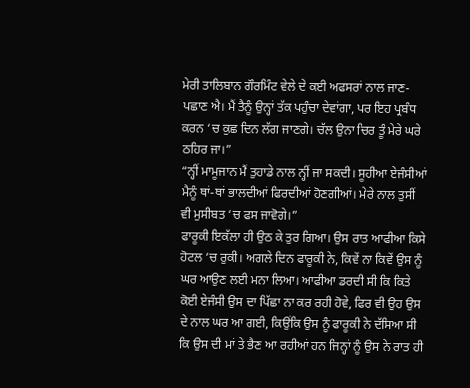ਮੇਰੀ ਤਾਲਿਬਾਨ ਗੌਰਮਿੰਟ ਵੇਲੇ ਦੇ ਕਈ ਅਫਸਰਾਂ ਨਾਲ ਜਾਣ-ਪਛਾਣ ਐ। ਮੈਂ ਤੈਨੂੰ ਉਨ੍ਹਾਂ ਤੱਕ ਪਹੁੰਚਾ ਦੇਵਾਂਗਾ, ਪਰ ਇਹ ਪ੍ਰਬੰਧ ਕਰਨ ‘ਚ ਕੁਛ ਦਿਨ ਲੱਗ ਜਾਣਗੇ। ਚੱਲ ਉਨਾ ਚਿਰ ਤੂੰ ਮੇਰੇ ਘਰੇ ਠਹਿਰ ਜਾ।”
“ਨ੍ਹੀਂ ਮਾਮੂਜਾਨ ਮੈਂ ਤੁਹਾਡੇ ਨਾਲ ਨ੍ਹੀਂ ਜਾ ਸਕਦੀ। ਸੂਹੀਆ ਏਜੰਸੀਆਂ ਮੈਨੂੰ ਥਾਂ-ਥਾਂ ਭਾਲਦੀਆਂ ਫਿਰਦੀਆਂ ਹੋਣਗੀਆਂ। ਮੇਰੇ ਨਾਲ ਤੁਸੀਂ ਵੀ ਮੁਸੀਬਤ ‘ਚ ਫਸ ਜਾਵੋਗੇ।”
ਫਾਰੂਕੀ ਇਕੱਲਾ ਹੀ ਉਠ ਕੇ ਤੁਰ ਗਿਆ। ਉਸ ਰਾਤ ਆਫੀਆ ਕਿਸੇ ਹੋਟਲ ‘ਚ ਰੁਕੀ। ਅਗਲੇ ਦਿਨ ਫਾਰੂਕੀ ਨੇ, ਕਿਵੇਂ ਨਾ ਕਿਵੇਂ ਉਸ ਨੂੰ ਘਰ ਆਉਣ ਲਈ ਮਨਾ ਲਿਆ। ਆਫੀਆ ਡਰਦੀ ਸੀ ਕਿ ਕਿਤੇ ਕੋਈ ਏਜੰਸੀ ਉਸ ਦਾ ਪਿੱਛਾ ਨਾ ਕਰ ਰਹੀ ਹੋਵੇ, ਫਿਰ ਵੀ ਉਹ ਉਸ ਦੇ ਨਾਲ ਘਰ ਆ ਗਈ, ਕਿਉਂਕਿ ਉਸ ਨੂੰ ਫਾਰੂਕੀ ਨੇ ਦੱਸਿਆ ਸੀ ਕਿ ਉਸ ਦੀ ਮਾਂ ਤੇ ਭੈਣ ਆ ਰਹੀਆਂ ਹਨ ਜਿਨ੍ਹਾਂ ਨੂੰ ਉਸ ਨੇ ਰਾਤ ਹੀ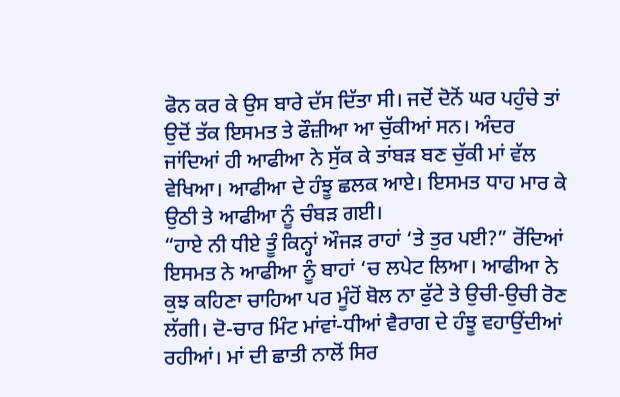ਫੋਨ ਕਰ ਕੇ ਉਸ ਬਾਰੇ ਦੱਸ ਦਿੱਤਾ ਸੀ। ਜਦੋਂ ਦੋਨੋਂ ਘਰ ਪਹੁੰਚੇ ਤਾਂ ਉਦੋਂ ਤੱਕ ਇਸਮਤ ਤੇ ਫੌਜ਼ੀਆ ਆ ਚੁੱਕੀਆਂ ਸਨ। ਅੰਦਰ ਜਾਂਦਿਆਂ ਹੀ ਆਫੀਆ ਨੇ ਸੁੱਕ ਕੇ ਤਾਂਬੜ ਬਣ ਚੁੱਕੀ ਮਾਂ ਵੱਲ ਵੇਖਿਆ। ਆਫੀਆ ਦੇ ਹੰਝੂ ਛਲਕ ਆਏ। ਇਸਮਤ ਧਾਹ ਮਾਰ ਕੇ ਉਠੀ ਤੇ ਆਫੀਆ ਨੂੰ ਚੰਬੜ ਗਈ।
“ਹਾਏ ਨੀ ਧੀਏ ਤੂੰ ਕਿਨ੍ਹਾਂ ਔਜੜ ਰਾਹਾਂ ‘ਤੇ ਤੁਰ ਪਈ?” ਰੋਂਦਿਆਂ ਇਸਮਤ ਨੇ ਆਫੀਆ ਨੂੰ ਬਾਹਾਂ ‘ਚ ਲਪੇਟ ਲਿਆ। ਆਫੀਆ ਨੇ ਕੁਝ ਕਹਿਣਾ ਚਾਹਿਆ ਪਰ ਮੂੰਹੋਂ ਬੋਲ ਨਾ ਫੁੱਟੇ ਤੇ ਉਚੀ-ਉਚੀ ਰੋਣ ਲੱਗੀ। ਦੋ-ਚਾਰ ਮਿੰਟ ਮਾਂਵਾਂ-ਧੀਆਂ ਵੈਰਾਗ ਦੇ ਹੰਝੂ ਵਹਾਉਂਦੀਆਂ ਰਹੀਆਂ। ਮਾਂ ਦੀ ਛਾਤੀ ਨਾਲੋਂ ਸਿਰ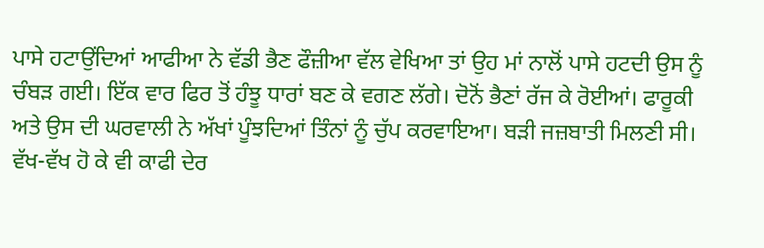ਪਾਸੇ ਹਟਾਉਂਦਿਆਂ ਆਫੀਆ ਨੇ ਵੱਡੀ ਭੈਣ ਫੌਜ਼ੀਆ ਵੱਲ ਵੇਖਿਆ ਤਾਂ ਉਹ ਮਾਂ ਨਾਲੋਂ ਪਾਸੇ ਹਟਦੀ ਉਸ ਨੂੰ ਚੰਬੜ ਗਈ। ਇੱਕ ਵਾਰ ਫਿਰ ਤੋਂ ਹੰਝੂ ਧਾਰਾਂ ਬਣ ਕੇ ਵਗਣ ਲੱਗੇ। ਦੋਨੋਂ ਭੈਣਾਂ ਰੱਜ ਕੇ ਰੋਈਆਂ। ਫਾਰੂਕੀ ਅਤੇ ਉਸ ਦੀ ਘਰਵਾਲੀ ਨੇ ਅੱਖਾਂ ਪੂੰਝਦਿਆਂ ਤਿੰਨਾਂ ਨੂੰ ਚੁੱਪ ਕਰਵਾਇਆ। ਬੜੀ ਜਜ਼ਬਾਤੀ ਮਿਲਣੀ ਸੀ। ਵੱਖ-ਵੱਖ ਹੋ ਕੇ ਵੀ ਕਾਫੀ ਦੇਰ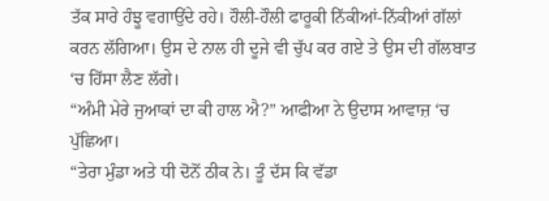ਤੱਕ ਸਾਰੇ ਹੰਝੂ ਵਗਾਉਂਦੇ ਰਹੇ। ਹੌਲੀ-ਹੌਲੀ ਫਾਰੂਕੀ ਨਿੱਕੀਆਂ-ਨਿੱਕੀਆਂ ਗੱਲਾਂ ਕਰਨ ਲੱਗਿਆ। ਉਸ ਦੇ ਨਾਲ ਹੀ ਦੂਜੇ ਵੀ ਚੁੱਪ ਕਰ ਗਏ ਤੇ ਉਸ ਦੀ ਗੱਲਬਾਤ ‘ਚ ਹਿੱਸਾ ਲੈਣ ਲੱਗੇ।
“ਅੰਮੀ ਮੇਰੇ ਜੁਆਕਾਂ ਦਾ ਕੀ ਹਾਲ ਐ?” ਆਫੀਆ ਨੇ ਉਦਾਸ ਆਵਾਜ਼ ‘ਚ ਪੁੱਛਿਆ।
“ਤੇਰਾ ਮੁੰਡਾ ਅਤੇ ਧੀ ਦੋਨੋਂ ਠੀਕ ਨੇ। ਤੂੰ ਦੱਸ ਕਿ ਵੱਡਾ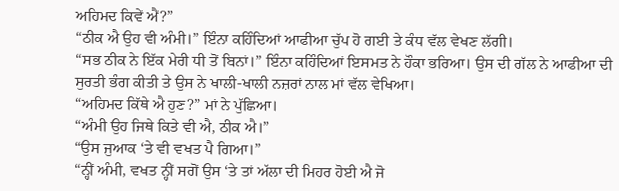ਅਹਿਮਦ ਕਿਵੇਂ ਐਂ?”
“ਠੀਕ ਐ ਉਹ ਵੀ ਅੰਮੀ।” ਇੰਨਾ ਕਹਿੰਦਿਆਂ ਆਫੀਆ ਚੁੱਪ ਹੋ ਗਈ ਤੇ ਕੰਧ ਵੱਲ ਵੇਖਣ ਲੱਗੀ।
“ਸਭ ਠੀਕ ਨੇ ਇੱਕ ਮੇਰੀ ਧੀ ਤੋਂ ਬਿਨਾਂ।” ਇੰਨਾ ਕਹਿੰਦਿਆਂ ਇਸਮਤ ਨੇ ਹੌਕਾ ਭਰਿਆ। ਉਸ ਦੀ ਗੱਲ ਨੇ ਆਫੀਆ ਦੀ ਸੁਰਤੀ ਭੰਗ ਕੀਤੀ ਤੇ ਉਸ ਨੇ ਖਾਲੀ-ਖਾਲੀ ਨਜ਼ਰਾਂ ਨਾਲ ਮਾਂ ਵੱਲ ਵੇਖਿਆ।
“ਅਹਿਮਦ ਕਿੱਥੇ ਐ ਹੁਣ?” ਮਾਂ ਨੇ ਪੁੱਛਿਆ।
“ਅੰਮੀ ਉਹ ਜਿਥੇ ਕਿਤੇ ਵੀ ਐ, ਠੀਕ ਐ।”
“ਉਸ ਜੁਆਕ ‘ਤੇ ਵੀ ਵਖਤ ਪੈ ਗਿਆ।”
“ਨ੍ਹੀਂ ਅੰਮੀ, ਵਖਤ ਨ੍ਹੀਂ ਸਗੋਂ ਉਸ ‘ਤੇ ਤਾਂ ਅੱਲਾ ਦੀ ਮਿਹਰ ਹੋਈ ਐ ਜੋ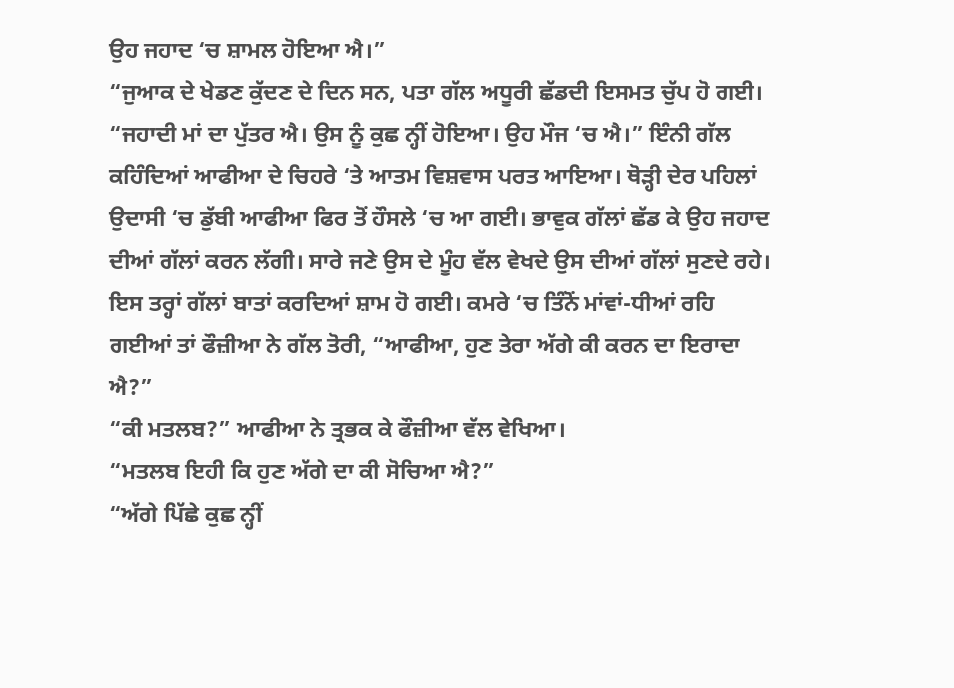ਉਹ ਜਹਾਦ ‘ਚ ਸ਼ਾਮਲ ਹੋਇਆ ਐ।”
“ਜੁਆਕ ਦੇ ਖੇਡਣ ਕੁੱਦਣ ਦੇ ਦਿਨ ਸਨ, ਪਤਾ ਗੱਲ ਅਧੂਰੀ ਛੱਡਦੀ ਇਸਮਤ ਚੁੱਪ ਹੋ ਗਈ।
“ਜਹਾਦੀ ਮਾਂ ਦਾ ਪੁੱਤਰ ਐ। ਉਸ ਨੂੰ ਕੁਛ ਨ੍ਹੀਂ ਹੋਇਆ। ਉਹ ਮੌਜ ‘ਚ ਐ।” ਇੰਨੀ ਗੱਲ ਕਹਿੰਦਿਆਂ ਆਫੀਆ ਦੇ ਚਿਹਰੇ ‘ਤੇ ਆਤਮ ਵਿਸ਼ਵਾਸ ਪਰਤ ਆਇਆ। ਥੋੜ੍ਹੀ ਦੇਰ ਪਹਿਲਾਂ ਉਦਾਸੀ ‘ਚ ਡੁੱਬੀ ਆਫੀਆ ਫਿਰ ਤੋਂ ਹੌਸਲੇ ‘ਚ ਆ ਗਈ। ਭਾਵੁਕ ਗੱਲਾਂ ਛੱਡ ਕੇ ਉਹ ਜਹਾਦ ਦੀਆਂ ਗੱਲਾਂ ਕਰਨ ਲੱਗੀ। ਸਾਰੇ ਜਣੇ ਉਸ ਦੇ ਮੂੰਹ ਵੱਲ ਵੇਖਦੇ ਉਸ ਦੀਆਂ ਗੱਲਾਂ ਸੁਣਦੇ ਰਹੇ। ਇਸ ਤਰ੍ਹਾਂ ਗੱਲਾਂ ਬਾਤਾਂ ਕਰਦਿਆਂ ਸ਼ਾਮ ਹੋ ਗਈ। ਕਮਰੇ ‘ਚ ਤਿੰਨੋਂ ਮਾਂਵਾਂ-ਧੀਆਂ ਰਹਿ ਗਈਆਂ ਤਾਂ ਫੌਜ਼ੀਆ ਨੇ ਗੱਲ ਤੋਰੀ, “ਆਫੀਆ, ਹੁਣ ਤੇਰਾ ਅੱਗੇ ਕੀ ਕਰਨ ਦਾ ਇਰਾਦਾ ਐ?”
“ਕੀ ਮਤਲਬ?” ਆਫੀਆ ਨੇ ਤ੍ਰਭਕ ਕੇ ਫੌਜ਼ੀਆ ਵੱਲ ਵੇਖਿਆ।
“ਮਤਲਬ ਇਹੀ ਕਿ ਹੁਣ ਅੱਗੇ ਦਾ ਕੀ ਸੋਚਿਆ ਐ?”
“ਅੱਗੇ ਪਿੱਛੇ ਕੁਛ ਨ੍ਹੀਂ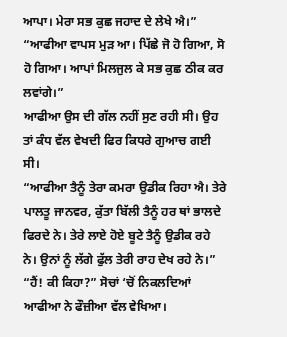ਆਪਾ। ਮੇਰਾ ਸਭ ਕੁਛ ਜਹਾਦ ਦੇ ਲੇਖੇ ਐ।”
“ਆਫੀਆ ਵਾਪਸ ਮੁੜ ਆ। ਪਿੱਛੇ ਜੋ ਹੋ ਗਿਆ, ਸੋ ਹੋ ਗਿਆ। ਆਪਾਂ ਮਿਲਜੁਲ ਕੇ ਸਭ ਕੁਛ ਠੀਕ ਕਰ ਲਵਾਂਗੇ।”
ਆਫੀਆ ਉਸ ਦੀ ਗੱਲ ਨਹੀਂ ਸੁਣ ਰਹੀ ਸੀ। ਉਹ ਤਾਂ ਕੰਧ ਵੱਲ ਵੇਖਦੀ ਫਿਰ ਕਿਧਰੇ ਗੁਆਚ ਗਈ ਸੀ।
“ਆਫੀਆ ਤੈਨੂੰ ਤੇਰਾ ਕਮਰਾ ਉਡੀਕ ਰਿਹਾ ਐ। ਤੇਰੇ ਪਾਲਤੂ ਜਾਨਵਰ, ਕੁੱਤਾ ਬਿੱਲੀ ਤੈਨੂੰ ਹਰ ਥਾਂ ਭਾਲਦੇ ਫਿਰਦੇ ਨੇ। ਤੇਰੇ ਲਾਏ ਹੋਏ ਬੂਟੇ ਤੈਨੂੰ ਉਡੀਕ ਰਹੇ ਨੇ। ਉਨਾਂ ਨੂੰ ਲੱਗੇ ਫੁੱਲ ਤੇਰੀ ਰਾਹ ਦੇਖ ਰਹੇ ਨੇ।”
“ਹੈਂ! ਕੀ ਕਿਹਾ?” ਸੋਚਾਂ ‘ਚੋਂ ਨਿਕਲਦਿਆਂ ਆਫੀਆ ਨੇ ਫੌਜ਼ੀਆ ਵੱਲ ਵੇਖਿਆ।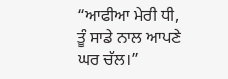“ਆਫੀਆ ਮੇਰੀ ਧੀ, ਤੂੰ ਸਾਡੇ ਨਾਲ ਆਪਣੇ ਘਰ ਚੱਲ।”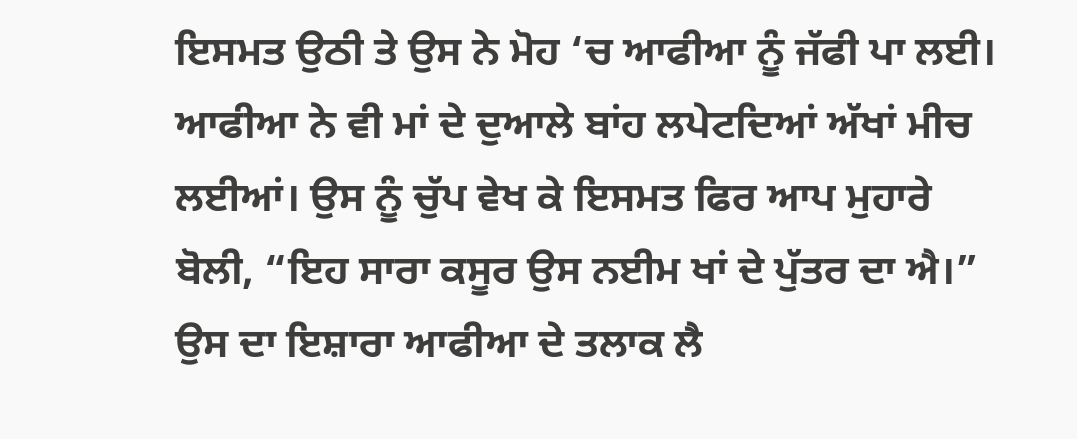ਇਸਮਤ ਉਠੀ ਤੇ ਉਸ ਨੇ ਮੋਹ ‘ਚ ਆਫੀਆ ਨੂੰ ਜੱਫੀ ਪਾ ਲਈ। ਆਫੀਆ ਨੇ ਵੀ ਮਾਂ ਦੇ ਦੁਆਲੇ ਬਾਂਹ ਲਪੇਟਦਿਆਂ ਅੱਖਾਂ ਮੀਚ ਲਈਆਂ। ਉਸ ਨੂੰ ਚੁੱਪ ਵੇਖ ਕੇ ਇਸਮਤ ਫਿਰ ਆਪ ਮੁਹਾਰੇ ਬੋਲੀ, “ਇਹ ਸਾਰਾ ਕਸੂਰ ਉਸ ਨਈਮ ਖਾਂ ਦੇ ਪੁੱਤਰ ਦਾ ਐ।” ਉਸ ਦਾ ਇਸ਼ਾਰਾ ਆਫੀਆ ਦੇ ਤਲਾਕ ਲੈ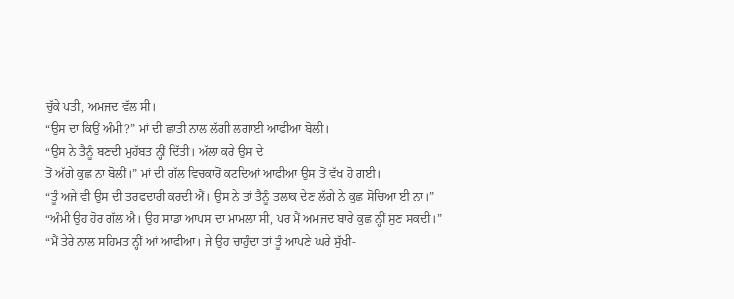ਚੁੱਕੇ ਪਤੀ, ਅਮਜਦ ਵੱਲ ਸੀ।
“ਉਸ ਦਾ ਕਿਉਂ ਅੰਮੀ?” ਮਾਂ ਦੀ ਛਾਤੀ ਨਾਲ ਲੱਗੀ ਲਗਾਈ ਆਫੀਆ ਬੋਲੀ।
“ਉਸ ਨੇ ਤੈਨੂੰ ਬਣਦੀ ਮੁਹੱਬਤ ਨ੍ਹੀਂ ਦਿੱਤੀ। ਅੱਲਾ ਕਰੇ ਉਸ ਦੇ
ਤੋਂ ਅੱਗੇ ਕੁਛ ਨਾ ਬੋਲੀਂ।” ਮਾਂ ਦੀ ਗੱਲ ਵਿਚਕਾਰੋਂ ਕਟਦਿਆਂ ਆਫੀਆ ਉਸ ਤੋਂ ਵੱਖ ਹੋ ਗਈ।
“ਤੂੰ ਅਜੇ ਵੀ ਉਸ ਦੀ ਤਰਫਦਾਰੀ ਕਰਦੀ ਐਂ। ਉਸ ਨੇ ਤਾਂ ਤੈਨੂੰ ਤਲਾਕ ਦੇਣ ਲੱਗੇ ਨੇ ਕੁਛ ਸੋਚਿਆ ਈ ਨਾ।”
“ਅੰਮੀ ਉਹ ਹੋਰ ਗੱਲ ਐ। ਉਹ ਸਾਡਾ ਆਪਸ ਦਾ ਮਾਮਲਾ ਸੀ, ਪਰ ਮੈਂ ਅਮਜਦ ਬਾਰੇ ਕੁਛ ਨ੍ਹੀਂ ਸੁਣ ਸਕਦੀ।”
“ਮੈਂ ਤੇਰੇ ਨਾਲ ਸਹਿਮਤ ਨ੍ਹੀਂ ਆਂ ਆਫੀਆ। ਜੇ ਉਹ ਚਾਹੁੰਦਾ ਤਾਂ ਤੂੰ ਆਪਣੇ ਘਰੇ ਸੁੱਖੀ-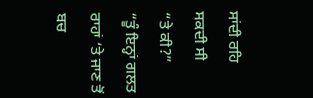ਸਾਂਦੀ ਰਹਿ ਸਕਦੀ ਸੀ
“ਤੇ ਕੀ?”
“ਤੂੰ ਇਨ੍ਹਾਂ ਗਲਤ ਰਾਹਾਂ ‘ਤੇ ਜਾਣ ਤੋਂ ਬਚ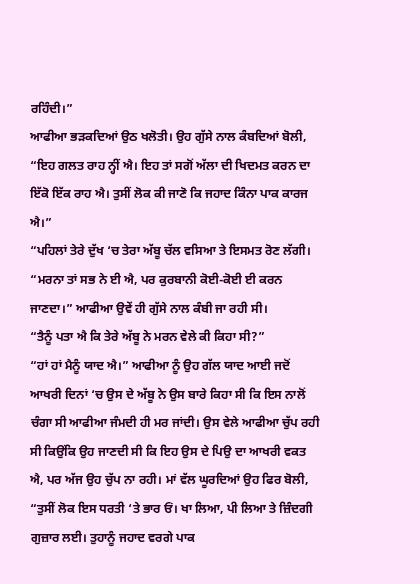ਰਹਿੰਦੀ।”
ਆਫੀਆ ਭੜਕਦਿਆਂ ਉਠ ਖਲੋਤੀ। ਉਹ ਗੁੱਸੇ ਨਾਲ ਕੰਬਦਿਆਂ ਬੋਲੀ, “ਇਹ ਗਲਤ ਰਾਹ ਨ੍ਹੀਂ ਐ। ਇਹ ਤਾਂ ਸਗੋਂ ਅੱਲਾ ਦੀ ਖਿਦਮਤ ਕਰਨ ਦਾ ਇੱਕੋ ਇੱਕ ਰਾਹ ਐ। ਤੁਸੀਂ ਲੋਕ ਕੀ ਜਾਣੋ ਕਿ ਜਹਾਦ ਕਿੰਨਾ ਪਾਕ ਕਾਰਜ ਐ।”
“ਪਹਿਲਾਂ ਤੇਰੇ ਦੁੱਖ ‘ਚ ਤੇਰਾ ਅੱਬੂ ਚੱਲ ਵਸਿਆ ਤੇ ਇਸਮਤ ਰੋਣ ਲੱਗੀ।
“ਮਰਨਾ ਤਾਂ ਸਭ ਨੇ ਈ ਐ, ਪਰ ਕੁਰਬਾਨੀ ਕੋਈ-ਕੋਈ ਈ ਕਰਨ ਜਾਣਦਾ।” ਆਫੀਆ ਉਵੇਂ ਹੀ ਗੁੱਸੇ ਨਾਲ ਕੰਬੀ ਜਾ ਰਹੀ ਸੀ।
“ਤੈਨੂੰ ਪਤਾ ਐ ਕਿ ਤੇਰੇ ਅੱਬੂ ਨੇ ਮਰਨ ਵੇਲੇ ਕੀ ਕਿਹਾ ਸੀ?”
“ਹਾਂ ਹਾਂ ਮੈਨੂੰ ਯਾਦ ਐ।” ਆਫੀਆ ਨੂੰ ਉਹ ਗੱਲ ਯਾਦ ਆਈ ਜਦੋਂ ਆਖਰੀ ਦਿਨਾਂ ‘ਚ ਉਸ ਦੇ ਅੱਬੂ ਨੇ ਉਸ ਬਾਰੇ ਕਿਹਾ ਸੀ ਕਿ ਇਸ ਨਾਲੋਂ ਚੰਗਾ ਸੀ ਆਫੀਆ ਜੰਮਦੀ ਹੀ ਮਰ ਜਾਂਦੀ। ਉਸ ਵੇਲੇ ਆਫੀਆ ਚੁੱਪ ਰਹੀ ਸੀ ਕਿਉਂਕਿ ਉਹ ਜਾਣਦੀ ਸੀ ਕਿ ਇਹ ਉਸ ਦੇ ਪਿਉ ਦਾ ਆਖਰੀ ਵਕਤ ਐ, ਪਰ ਅੱਜ ਉਹ ਚੁੱਪ ਨਾ ਰਹੀ। ਮਾਂ ਵੱਲ ਘੂਰਦਿਆਂ ਉਹ ਫਿਰ ਬੋਲੀ, “ਤੁਸੀਂ ਲੋਕ ਇਸ ਧਰਤੀ ‘ਤੇ ਭਾਰ ਓਂ। ਖਾ ਲਿਆ, ਪੀ ਲਿਆ ਤੇ ਜ਼ਿੰਦਗੀ ਗੁਜ਼ਾਰ ਲਈ। ਤੁਹਾਨੂੰ ਜਹਾਦ ਵਰਗੇ ਪਾਕ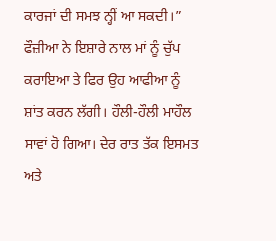ਕਾਰਜਾਂ ਦੀ ਸਮਝ ਨ੍ਹੀਂ ਆ ਸਕਦੀ।”
ਫੌਜ਼ੀਆ ਨੇ ਇਸ਼ਾਰੇ ਨਾਲ ਮਾਂ ਨੂੰ ਚੁੱਪ ਕਰਾਇਆ ਤੇ ਫਿਰ ਉਹ ਆਫੀਆ ਨੂੰ ਸ਼ਾਂਤ ਕਰਨ ਲੱਗੀ। ਹੌਲੀ-ਹੌਲੀ ਮਾਹੌਲ ਸਾਵਾਂ ਹੋ ਗਿਆ। ਦੇਰ ਰਾਤ ਤੱਕ ਇਸਮਤ ਅਤੇ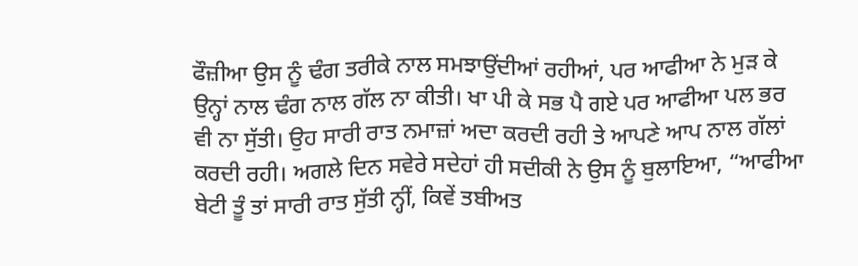ਫੌਜ਼ੀਆ ਉਸ ਨੂੰ ਢੰਗ ਤਰੀਕੇ ਨਾਲ ਸਮਝਾਉਂਦੀਆਂ ਰਹੀਆਂ, ਪਰ ਆਫੀਆ ਨੇ ਮੁੜ ਕੇ ਉਨ੍ਹਾਂ ਨਾਲ ਢੰਗ ਨਾਲ ਗੱਲ ਨਾ ਕੀਤੀ। ਖਾ ਪੀ ਕੇ ਸਭ ਪੈ ਗਏ ਪਰ ਆਫੀਆ ਪਲ ਭਰ ਵੀ ਨਾ ਸੁੱਤੀ। ਉਹ ਸਾਰੀ ਰਾਤ ਨਮਾਜ਼ਾਂ ਅਦਾ ਕਰਦੀ ਰਹੀ ਤੇ ਆਪਣੇ ਆਪ ਨਾਲ ਗੱਲਾਂ ਕਰਦੀ ਰਹੀ। ਅਗਲੇ ਦਿਨ ਸਵੇਰੇ ਸਦੇਹਾਂ ਹੀ ਸਦੀਕੀ ਨੇ ਉਸ ਨੂੰ ਬੁਲਾਇਆ, “ਆਫੀਆ ਬੇਟੀ ਤੂੰ ਤਾਂ ਸਾਰੀ ਰਾਤ ਸੁੱਤੀ ਨ੍ਹੀਂ, ਕਿਵੇਂ ਤਬੀਅਤ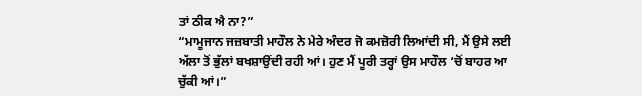ਤਾਂ ਠੀਕ ਐ ਨਾ?”
“ਮਾਮੂਜਾਨ ਜਜ਼ਬਾਤੀ ਮਾਹੌਲ ਨੇ ਮੇਰੇ ਅੰਦਰ ਜੋ ਕਮਜ਼ੋਰੀ ਲਿਆਂਦੀ ਸੀ, ਮੈਂ ਉਸੇ ਲਈ ਅੱਲਾ ਤੋਂ ਭੁੱਲਾਂ ਬਖਸ਼ਾਉਂਦੀ ਰਹੀ ਆਂ। ਹੁਣ ਮੈਂ ਪੂਰੀ ਤਰ੍ਹਾਂ ਉਸ ਮਾਹੌਲ ‘ਚੋਂ ਬਾਹਰ ਆ ਚੁੱਕੀ ਆਂ।”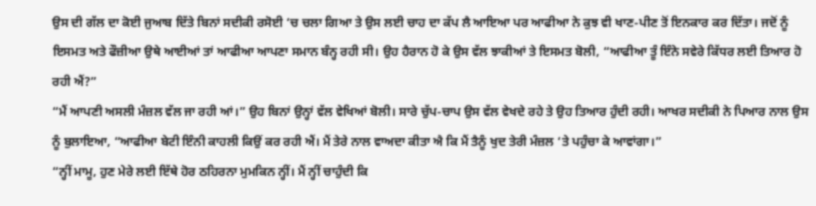ਉਸ ਦੀ ਗੱਲ ਦਾ ਕੋਈ ਜੁਆਬ ਦਿੱਤੇ ਬਿਨਾਂ ਸਦੀਕੀ ਰਸੋਈ ‘ਚ ਚਲਾ ਗਿਆ ਤੇ ਉਸ ਲਈ ਚਾਹ ਦਾ ਕੱਪ ਲੈ ਆਇਆ ਪਰ ਆਫੀਆ ਨੇ ਕੁਝ ਵੀ ਖਾਣ-ਪੀਣ ਤੋਂ ਇਨਕਾਰ ਕਰ ਦਿੱਤਾ। ਜਦੋਂ ਨੂੰ ਇਸਮਤ ਅਤੇ ਫੌਜ਼ੀਆ ਉਥੇ ਆਈਆਂ ਤਾਂ ਆਫੀਆ ਆਪਣਾ ਸਮਾਨ ਬੰਨ੍ਹ ਰਹੀ ਸੀ। ਉਹ ਹੈਰਾਨ ਹੋ ਕੇ ਉਸ ਵੱਲ ਝਾਕੀਆਂ ਤੇ ਇਸਮਤ ਬੋਲੀ, “ਆਫੀਆ ਤੂੰ ਇੰਨੇ ਸਵੇਰੇ ਕਿੱਧਰ ਲਈ ਤਿਆਰ ਹੋ ਰਹੀ ਐਂ?”
“ਮੈਂ ਆਪਣੀ ਅਸਲੀ ਮੰਜ਼ਲ ਵੱਲ ਜਾ ਰਹੀ ਆਂ।” ਉਹ ਬਿਨਾਂ ਉਨ੍ਹਾਂ ਵੱਲ ਵੇਖਿਆਂ ਬੋਲੀ। ਸਾਰੇ ਚੁੱਪ-ਚਾਪ ਉਸ ਵੱਲ ਵੇਖਦੇ ਰਹੇ ਤੇ ਉਹ ਤਿਆਰ ਹੁੰਦੀ ਰਹੀ। ਆਖਰ ਸਦੀਕੀ ਨੇ ਪਿਆਰ ਨਾਲ ਉਸ ਨੂੰ ਬੁਲਾਇਆ, “ਆਫੀਆ ਬੇਟੀ ਇੰਨੀ ਕਾਹਲੀ ਕਿਉਂ ਕਰ ਰਹੀ ਐਂ। ਮੈਂ ਤੇਰੇ ਨਾਲ ਵਾਅਦਾ ਕੀਤਾ ਐ ਕਿ ਮੈਂ ਤੈਨੂੰ ਖੁਦ ਤੇਰੀ ਮੰਜ਼ਲ ‘ਤੇ ਪਹੁੰਚਾ ਕੇ ਆਵਾਂਗਾ।”
“ਨ੍ਹੀਂ ਮਾਮੂ, ਹੁਣ ਮੇਰੇ ਲਈ ਇੱਥੇ ਹੋਰ ਠਹਿਰਨਾ ਮੁਮਕਿਨ ਨ੍ਹੀਂ। ਮੈਂ ਨ੍ਹੀਂ ਚਾਹੁੰਦੀ ਕਿ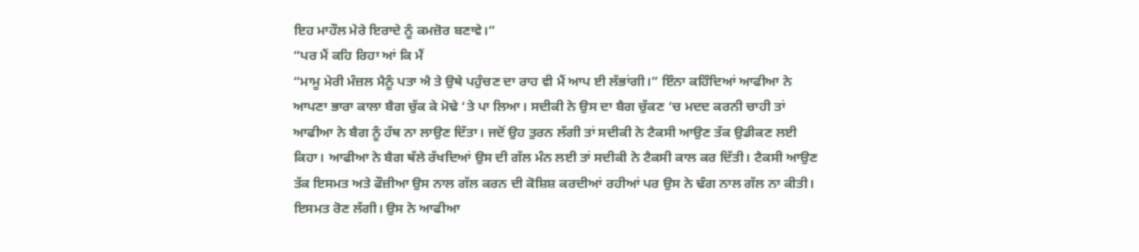ਇਹ ਮਾਹੌਲ ਮੇਰੇ ਇਰਾਦੇ ਨੂੰ ਕਮਜ਼ੋਰ ਬਣਾਵੇ।”
“ਪਰ ਮੈਂ ਕਹਿ ਰਿਹਾ ਆਂ ਕਿ ਮੈਂ
“ਮਾਮੂ ਮੇਰੀ ਮੰਜ਼ਲ ਮੈਨੂੰ ਪਤਾ ਐ ਤੇ ਉਥੇ ਪਹੁੰਚਣ ਦਾ ਰਾਹ ਵੀ ਮੈਂ ਆਪ ਈ ਲੱਭਾਂਗੀ।” ਇੰਨਾ ਕਹਿੰਦਿਆਂ ਆਫੀਆ ਨੇ ਆਪਣਾ ਭਾਰਾ ਕਾਲਾ ਬੈਗ ਚੁੱਕ ਕੇ ਮੋਢੇ ‘ਤੇ ਪਾ ਲਿਆ। ਸਦੀਕੀ ਨੇ ਉਸ ਦਾ ਬੈਗ ਚੁੱਕਣ ‘ਚ ਮਦਦ ਕਰਨੀ ਚਾਹੀ ਤਾਂ ਆਫੀਆ ਨੇ ਬੈਗ ਨੂੰ ਹੱਥ ਨਾ ਲਾਉਣ ਦਿੱਤਾ। ਜਦੋਂ ਉਹ ਤੁਰਨ ਲੱਗੀ ਤਾਂ ਸਦੀਕੀ ਨੇ ਟੈਕਸੀ ਆਉਣ ਤੱਕ ਉਡੀਕਣ ਲਈ ਕਿਹਾ। ਆਫੀਆ ਨੇ ਬੈਗ ਥੱਲੇ ਰੱਖਦਿਆਂ ਉਸ ਦੀ ਗੱਲ ਮੰਨ ਲਈ ਤਾਂ ਸਦੀਕੀ ਨੇ ਟੈਕਸੀ ਕਾਲ ਕਰ ਦਿੱਤੀ। ਟੈਕਸੀ ਆਉਣ ਤੱਕ ਇਸਮਤ ਅਤੇ ਫੌਜ਼ੀਆ ਉਸ ਨਾਲ ਗੱਲ ਕਰਨ ਦੀ ਕੋਸ਼ਿਸ਼ ਕਰਦੀਆਂ ਰਹੀਆਂ ਪਰ ਉਸ ਨੇ ਢੰਗ ਨਾਲ ਗੱਲ ਨਾ ਕੀਤੀ। ਇਸਮਤ ਰੋਣ ਲੱਗੀ। ਉਸ ਨੇ ਆਫੀਆ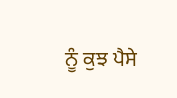ਨੂੰ ਕੁਝ ਪੈਸੇ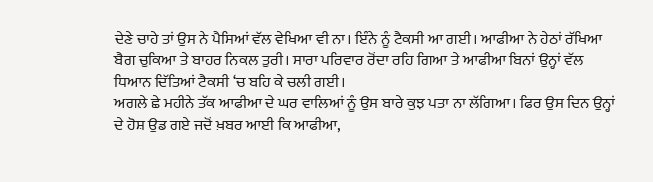ਦੇਣੇ ਚਾਹੇ ਤਾਂ ਉਸ ਨੇ ਪੈਸਿਆਂ ਵੱਲ ਵੇਖਿਆ ਵੀ ਨਾ। ਇੰਨੇ ਨੂੰ ਟੈਕਸੀ ਆ ਗਈ। ਆਫੀਆ ਨੇ ਹੇਠਾਂ ਰੱਖਿਆ ਬੈਗ ਚੁਕਿਆ ਤੇ ਬਾਹਰ ਨਿਕਲ ਤੁਰੀ। ਸਾਰਾ ਪਰਿਵਾਰ ਰੋਂਦਾ ਰਹਿ ਗਿਆ ਤੇ ਆਫੀਆ ਬਿਨਾਂ ਉਨ੍ਹਾਂ ਵੱਲ ਧਿਆਨ ਦਿੱਤਿਆਂ ਟੈਕਸੀ ‘ਚ ਬਹਿ ਕੇ ਚਲੀ ਗਈ।
ਅਗਲੇ ਛੇ ਮਹੀਨੇ ਤੱਕ ਆਫੀਆ ਦੇ ਘਰ ਵਾਲਿਆਂ ਨੂੰ ਉਸ ਬਾਰੇ ਕੁਝ ਪਤਾ ਨਾ ਲੱਗਿਆ। ਫਿਰ ਉਸ ਦਿਨ ਉਨ੍ਹਾਂ ਦੇ ਹੋਸ਼ ਉਡ ਗਏ ਜਦੋਂ ਖ਼ਬਰ ਆਈ ਕਿ ਆਫੀਆ,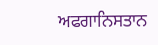ਅਫਗਾਨਿਸਤਾਨ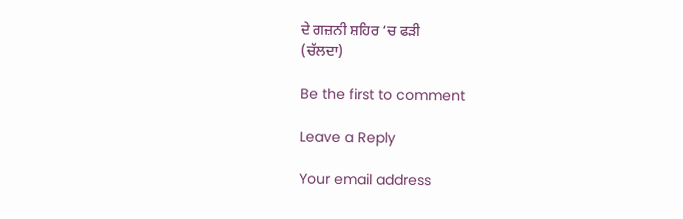ਦੇ ਗਜ਼ਨੀ ਸ਼ਹਿਰ ‘ਚ ਫੜੀ
(ਚੱਲਦਾ)

Be the first to comment

Leave a Reply

Your email address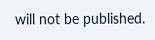will not be published.